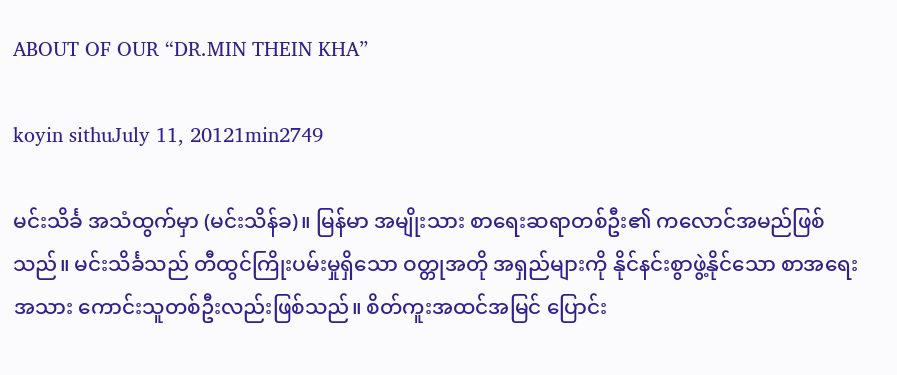ABOUT OF OUR “DR.MIN THEIN KHA”

koyin sithuJuly 11, 20121min2749

မင်းသိင်္ခ အသံထွက်မှာ (မင်းသိန်ခ)။ မြန်မာ အမျိုးသား စာရေးဆရာတစ်ဦး၏ ကလောင်အမည်ဖြစ်သည်။ မင်းသိင်္ခသည် တီထွင်ကြိုးပမ်းမှုရှိသော ဝတ္တုအတို အရှည်များကို နိုင်နင်းစွာဖွဲ့နိုင်သော စာအရေးအသား ကောင်းသူတစ်ဦးလည်းဖြစ်သည်။ စိတ်ကူးအထင်အမြင် ပြောင်း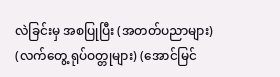လဲခြင်းမှ အစပြုပြီး (အတတ်ပညာများ) (လက်တွေ့ ရုပ်ဝတ္တုများ) (အောင်မြင်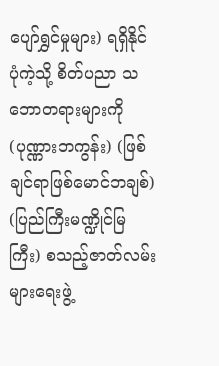ပျော်ရွှင်မှုများ) ရရှိနိုင်ပုံကဲ့သို့ စိတ်ပညာ သဘောတရားများကို (ပုဏ္ဏားဘကွန်း) (ဖြစ်ချင်ရာဖြစ်မောင်ဘချစ်) (ပြည်ကြီးမဏ္ဍိုင်မြကြီး) စသည့်ဇာတ်လမ်းများရေးဖွဲ့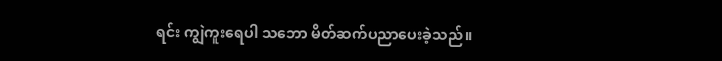ရင်း ကျွဲကူးရေပါ သဘော မိတ်ဆက်ပညာပေးခဲ့သည်။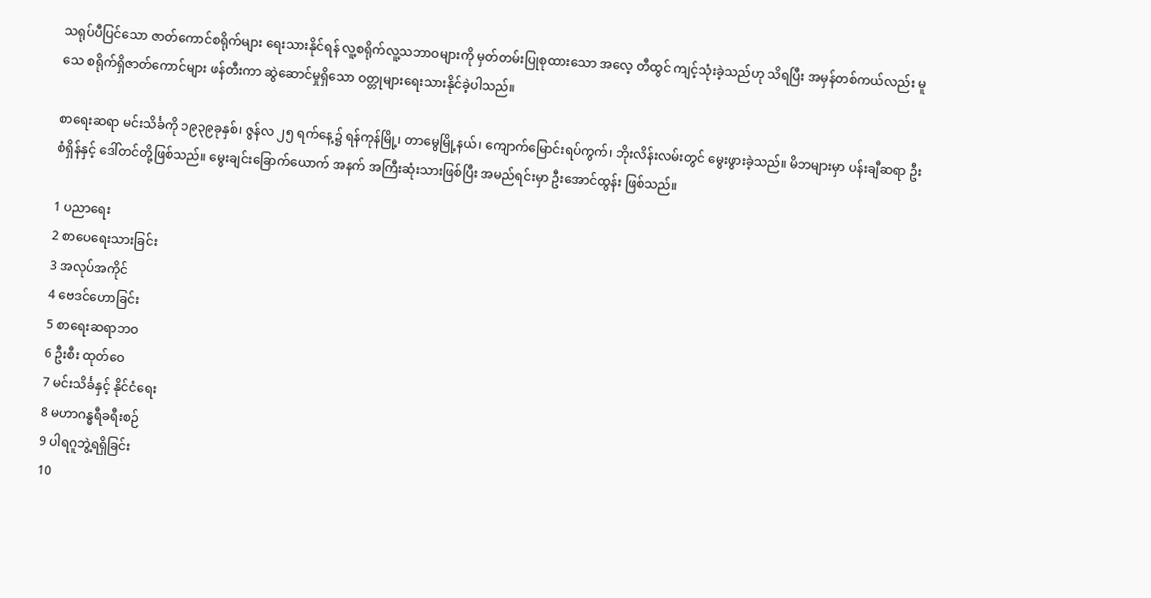သရုပ်ပီပြင်သော ဇာတ်ကောင်စရိုက်များ ရေးသားနိုင်ရန် လူ့စရိုက်လူ့သဘာဝများကို မှတ်တမ်းပြုစုထားသော အလေ့ တီထွင် ကျင့်သုံးခဲ့သည်ဟု သိရပြီး အမှန်တစ်ကယ်လည်း မူသေ စရိုက်ရှိဇာတ်ကောင်များ ဖန်တီးကာ ဆွဲဆောင်မှုရှိသော ဝတ္တုများရေးသားနိုင်ခဲ့ပါသည်။

စာရေးဆရာ မင်းသိင်္ခကို ၁၉၃၉ခုနှစ်၊ ဇွန်လ ၂၅ ရက်နေ့၌ ရန်ကုန်မြို့၊ တာမွေမြို့နယ်၊ ကျောက်မြောင်းရပ်ကွက်၊ ဘိုးလိန်းလမ်းတွင် မွေးဖွားခဲ့သည်။ မိဘများမှာ ပန်းချီဆရာ ဦးစံရှိန်နှင့် ဒေါ်တင်တို့ဖြစ်သည်။ မွေးချင်းခြောက်ယောက် အနက် အကြီးဆုံးသားဖြစ်ပြီး အမည်ရင်းမှာ ဦးအောင်ထွန်း ဖြစ်သည်။

1 ပညာရေး
2 စာပေရေးသားခြင်း
3 အလုပ်အကိုင်
4 ဗေဒင်ဟောခြင်း
5 စာရေးဆရာဘဝ
6 ဦးစီး ထုတ်ဝေ
7 မင်းသိင်္ခနှင့် နိုင်ငံရေး
8 မဟာဂန္ဓရီခရီးစဉ်
9 ပါရဂူဘွဲ့ရရှိခြင်း
10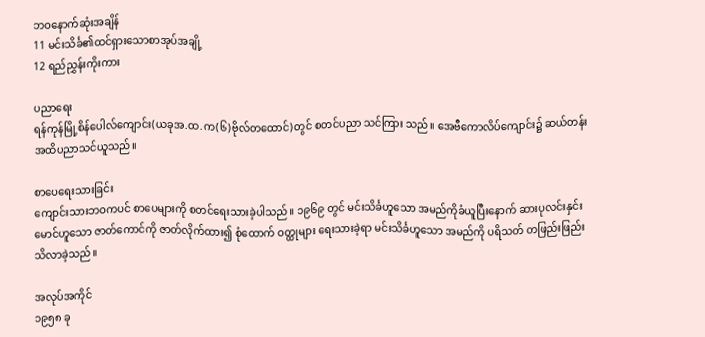ဘဝနောက်ဆုံးအချိန်
11 မင်းသိင်္ခ၏ထင်ရှားသောစာအုပ်အချို့
12 ရည်ညွှန်းကိုးကား

ပညာရေး
ရန်ကုန်မြို့စိန်ပေါလ်ကျောင်း(ယခုအ.ထ.က(၆)ဗိုလ်တထောင်)တွင် စတင်ပညာ သင်ကြား သည်။ အေဗီကောလိပ်ကျောင်း၌ ဆယ်တန်းအထိပညာသင်ယူသည်။

စာပေရေးသားခြင်း
ကျောင်းသားဘဝကပင် စာပေများကို စတင်ရေးသားခဲ့ပါသည်။ ၁၉၆၉ တွင် မင်းသိင်္ခဟူသော အမည်ကိုခံယူပြီးနောက် ဆားပုလင်းနှင်းမောင်ဟူသော ဇာတ်ကောင်ကို ဇာတ်လိုက်ထား၍ စုံထောက် ဝတ္ထုများ ရေးသားခဲ့ရာ မင်းသိင်္ခဟူသော အမည်ကို ပရိသတ် တဖြည်းဖြည်း သိလာခဲ့သည်။

အလုပ်အကိုင်
၁၉၅၈ ခု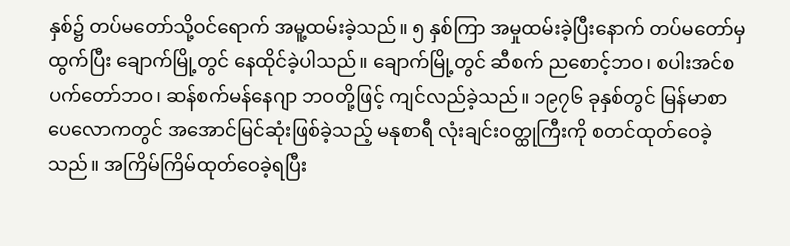နှစ်၌ တပ်မတော်သို့ဝင်ရောက် အမူ့ထမ်းခဲ့သည်။ ၅ နှစ်ကြာ အမှုထမ်းခဲ့ပြီးနောက် တပ်မတော်မှထွက်ပြီး ချောက်မြို့တွင် နေထိုင်ခဲ့ပါသည်။ ချောက်မြို့တွင် ဆီစက် ညစောင့်ဘဝ၊ စပါးအင်စပက်တော်ဘဝ၊ ဆန်စက်မန်နေဂျာ ဘဝတို့ဖြင့် ကျင်လည်ခဲ့သည်။ ၁၉၇၆ ခုနှစ်တွင် မြန်မာစာပေလောကတွင် အအောင်မြင်ဆုံးဖြစ်ခဲ့သည့် မနုစာရီ လုံးချင်းဝတ္ထုကြီးကို စတင်ထုတ်ဝေခဲ့သည်။ အကြိမ်ကြိမ်ထုတ်ဝေခဲ့ရပြီး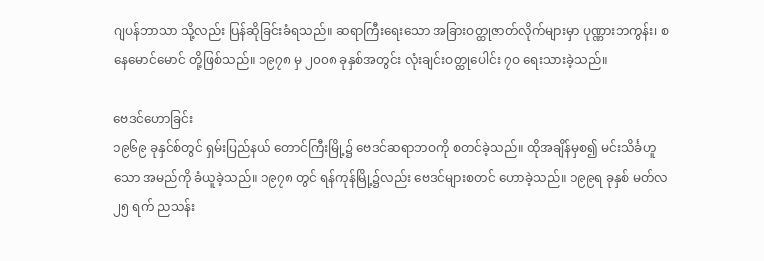ဂျပန်ဘာသာ သို့လည်း ပြန်ဆိုခြင်းခံရသည်။ ဆရာကြီးရေးသော အခြားဝတ္ထုဇာတ်လိုက်များမှာ ပုဏ္ဏားဘကွန်း၊ စနေမောင်မောင် တို့ဖြစ်သည်။ ၁၉၇၈ မှ ၂၀၀၈ ခုနှစ်အတွင်း လုံးချင်းဝတ္ထုပေါင်း ၇ဝ ရေးသားခဲ့သည်။

ဗေဒင်ဟောခြင်း
၁၉၆၉ ခုနှင်စ်တွင် ရှမ်းပြည်နယ် တောင်ကြီးမြို့၌ ဗေဒင်ဆရာဘဝကို စတင်ခဲ့သည်။ ထိုအချိန်မှစ၍ မင်းသိင်္ခဟူသော အမည်ကို ခံယူခဲ့သည်။ ၁၉၇၈ တွင် ရန်ကုန်မြို့၌လည်း ဗေဒင်များစတင် ဟောခဲ့သည်။ ၁၉၉ရ ခုနှစ် မတ်လ ၂၅ ရက် ညသန်း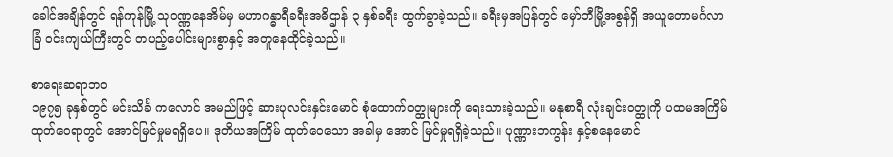ခေါင်အချိန်တွင် ရန်ကုန်မြို့ သုဝဏ္ဏနေအိမ်မှ မဟာဂန္ဓာရီခရီးအဓိဌာန် ၃ နှစ်ခရီး ထွက်ခွာခဲ့သည်။ ခရီးမှအပြန်တွင် မှော်ဘီမြို့အစွန်ရှိ အယူတောမင်္ဂလာခြံ ဝင်းကျယ်ကြီးတွင် တပည့်ပေါင်းများစွာနှင့် အတူနေထိုင်ခဲ့သည်။

စာရေးဆရာဘဝ
၁၉၇၅ ခုနှစ်တွင် မင်းသိင်္ခ ကလောင် အမည်ဖြင့် ဆားပုလင်းနှင်းမောင် စုံထောက်ဝတ္ထုများကို ရေးသားခဲ့သည်။ မနုစာရီ လုံးချင်းဝတ္ထုကို ပထမအကြိမ် ထုတ်ဝေရာတွင် အောင်မြင်မှုမရရှိပေ။ ဒုတိယအကြိမ် ထုတ်ဝေသော အခါမှ အောင် မြင်မှုရရှိခဲ့သည်။ ပုဏ္ဏားဘကွန်း နှင့်စနေမောင်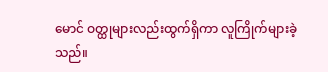မောင် ဝတ္ထုများလည်းထွက်ရှိကာ လူကြိုက်များခဲ့သည်။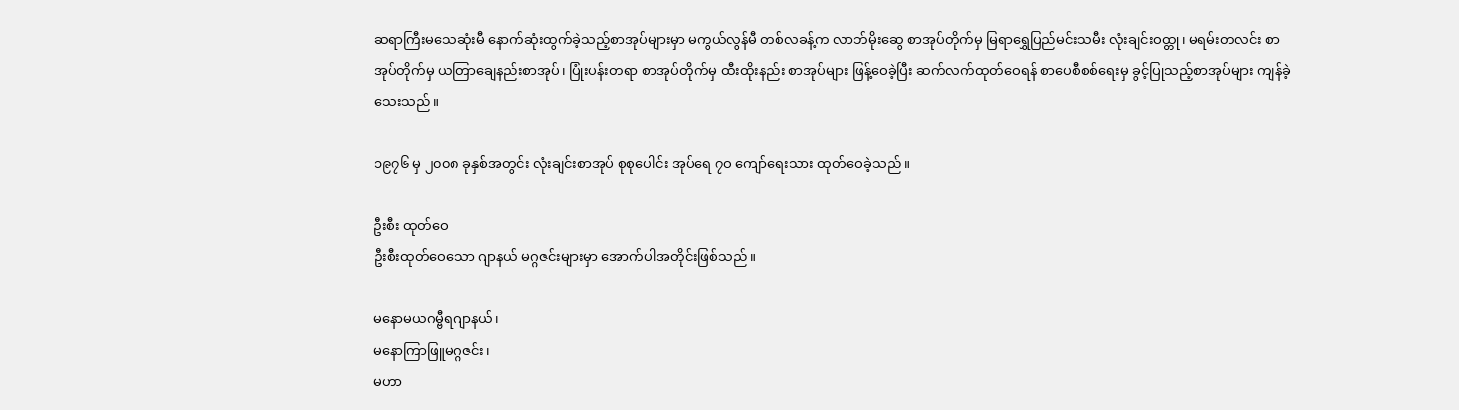ဆရာကြီးမသေဆုံးမီ နောက်ဆုံးထွက်ခဲ့သည့်စာအုပ်များမှာ မကွယ်လွန်မီ တစ်လခန့်က လာဘ်မိုးဆွေ စာအုပ်တိုက်မှ မြရာရွှေပြည်မင်းသမီး လုံးချင်းဝထ္တု၊ မရမ်းတလင်း စာအုပ်တိုက်မှ ယတြာချေနည်းစာအုပ်၊ ပြုံးပန်းတရာ စာအုပ်တိုက်မှ ထီးထိုးနည်း စာအုပ်များ ဖြန့်ဝေခဲ့ပြီး ဆက်လက်ထုတ်ဝေရန် စာပေစီစစ်ရေးမှ ခွင့်ပြုသည့်စာအုပ်များ ကျန်ခဲ့သေးသည်။

၁၉၇၆ မှ ၂၀၀၈ ခုနှစ်အတွင်း လုံးချင်းစာအုပ် စုစုပေါင်း အုပ်ရေ ၇ဝ ကျော်ရေးသား ထုတ်ဝေခဲ့သည်။

ဦးစီး ထုတ်ဝေ
ဦးစီးထုတ်ဝေသော ဂျာနယ် မဂ္ဂဇင်းများမှာ အောက်ပါအတိုင်းဖြစ်သည်။

မနောမယဂမ္ဗီရဂျာနယ်၊
မနောကြာဖြူမဂ္ဂဇင်း၊
မဟာ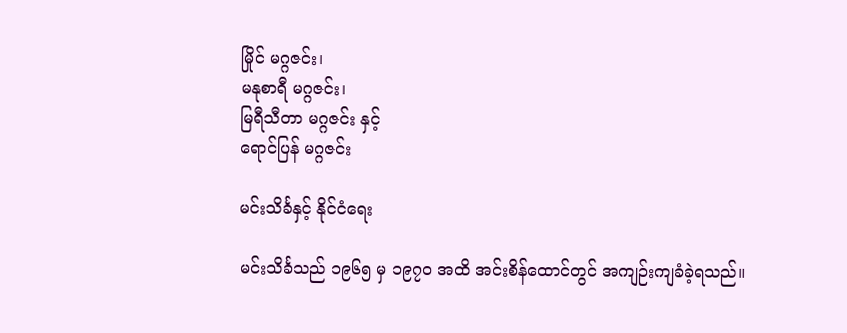မြိုင် မဂ္ဂဇင်း၊
မနုစာရီ မဂ္ဂဇင်း၊
မြရီသီတာ မဂ္ဂဇင်း နှင့်
ရောင်ပြန် မဂ္ဂဇင်း

မင်းသိင်္ခနှင့် နိုင်ငံရေး

မင်းသိင်္ခသည် ၁၉၆၅ မှ ၁၉၇ဝ အထိ အင်းစိန်ထောင်တွင် အကျဉ်းကျခံခဲ့ရသည်။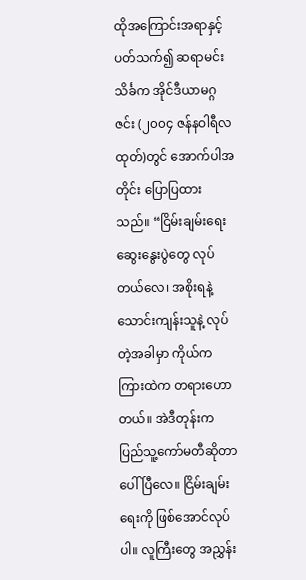ထိုအကြောင်းအရာနှင့် ပတ်သက်၍ ဆရာမင်းသိင်္ခက အိုင်ဒီယာမဂ္ဂဇင်း (၂၀၀၄ ဇန်နဝါရီလ ထုတ်)တွင် အောက်ပါအတိုင်း ပြောပြထားသည်။ “ငြိမ်းချမ်းရေးဆွေးနွေးပွဲတွေ လုပ်တယ်လေ၊ အစိုးရနဲ့ သောင်းကျန်းသူနဲ့ လုပ်တဲ့အခါမှာ ကိုယ်က ကြားထဲက တရားဟောတယ်။ အဲဒီတုန်းက ပြည်သူ့ကော်မတီဆိုတာ ပေါ်ပြီလေ။ ငြိမ်းချမ်းရေးကို ဖြစ်အောင်လုပ်ပါ။ လူကြီးတွေ အညွှန်း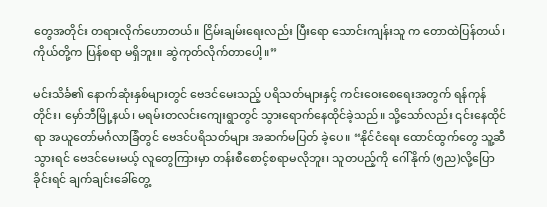တွေအတိုင်း တရားလိုက်ဟောတယ်။ ငြိမ်းချမ်းရေးလည်း ပြီးရော သောင်းကျန်းသူ က တောထဲပြန်တယ်၊ ကိုယ်တို့က ပြန်စရာ မရှိဘူး။ ဆွဲကုတ်လိုက်တာပေါ့။”

မင်းသိင်္ခ၏ နောက်ဆုံးနှစ်များတွင် ဗေဒင်မေးသည့် ပရိသတ်များနှင့် ကင်းဝေးစေရေးအတွက် ရန်ကုန်တိုင်း၊ မှော်ဘီမြို့နယ်၊ မရမ်းတလင်းကျေးရွာတွင် သွားရောက်နေထိုင်ခဲ့သည်။ သို့သော်လည်း ၎င်းနေထိုင်ရာ အယူတော်မင်္ဂလာခြံတွင် ဗေဒင်ပရိသတ်များ အဆက်မပြတ် ခဲ့ပေ။ “နိုင်ငံရေး ထောင်ထွက်တွေ သူ့ဆီသွားရင် ဗေဒင်မေးမယ့် လူတွေကြားမှာ တန်းစီစောင့်စရာမလိုဘူး၊ သူတပည့်ကို ဂေါ်နိုက် (၅ည)လို့ပြောခိုင်းရင် ချက်ချင်းခေါ်တွေ့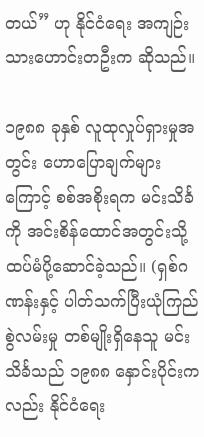တယ်” ဟု နိုင်ငံရေး အကျဉ်းသားဟောင်းတဦးက ဆိုသည်။

၁၉၈၈ ခုနှစ် လူထုလှုပ်ရှားမှုအတွင်း ဟောပြောချက်များကြောင့် စစ်အစိုးရက မင်းသိင်္ခကို အင်းစိန်ထောင်အတွင်းသို့ ထပ်မံပို့ဆောင်ခဲ့သည်။ (ရှစ်ဂဏန်းနှင့် ပါတ်သက်ပြီးယုံကြည်စွဲလမ်းမှု တစ်မျိုးရှိနေသူ မင်းသိင်္ခသည် ၁၉၈၈ နှောင်းပိုင်းက လည်း နိုင်ငံရေး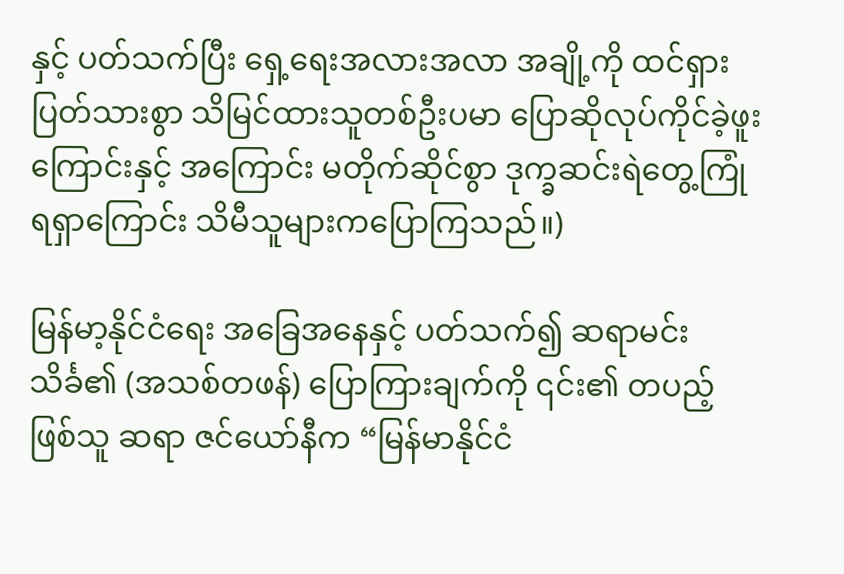နှင့် ပတ်သက်ပြီး ရှေ့ရေးအလားအလာ အချို့ကို ထင်ရှားပြတ်သားစွာ သိမြင်ထားသူတစ်ဦးပမာ ပြောဆိုလုပ်ကိုင်ခဲ့ဖူးကြောင်းနှင့် အကြောင်း မတိုက်ဆိုင်စွာ ဒုက္ခဆင်းရဲတွေ့ကြုံရရှာကြောင်း သိမီသူများကပြောကြသည်။)

မြန်မာ့နိုင်ငံရေး အခြေအနေနှင့် ပတ်သက်၍ ဆရာမင်းသိင်္ခ၏ (အသစ်တဖန်) ပြောကြားချက်ကို ၎င်း၏ တပည့် ဖြစ်သူ ဆရာ ဇင်ယော်နီက “မြန်မာနိုင်ငံ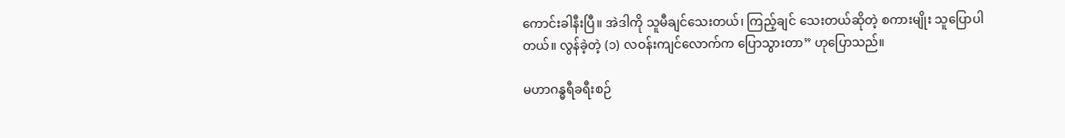ကောင်းခါနီးပြီ။ အဲဒါကို သူမီချင်သေးတယ်၊ ကြည့်ချင် သေးတယ်ဆိုတဲ့ စကားမျိုး သူပြောပါတယ်။ လွန်ခဲ့တဲ့ (၁) လဝန်းကျင်လောက်က ပြောသွားတာ” ဟုပြောသည်။

မဟာဂန္ဓရီခရီးစဉ်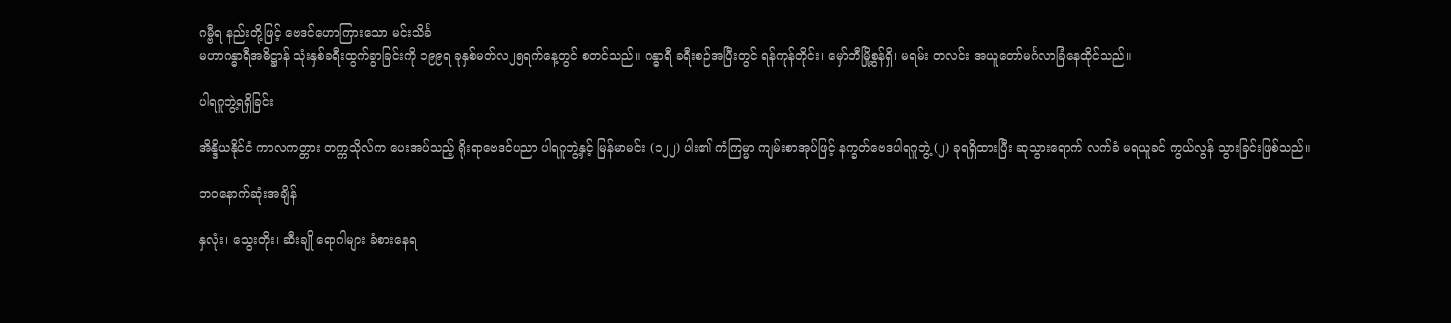ဂမ္ဗီရ နည်းတို့ဖြင့် ဗေဒင်ဟောကြားသော မင်းသိင်္ခ
မဟာဂန္ဓာရီအဓိဋ္ဌာန် သုံးနှစ်ခရီးထွက်ခွာခြင်းကို ၁၉၉ရ ခုနှစ်မတ်လ၂၅ရက်နေ့တွင် စတင်သည်။ ဂန္ဓာရီ ခရီးစဉ်အပြီးတွင် ရန်ကုန်တိုင်း၊ မှော်ဘီမြို့စွန်ရှိ၊ မရမ်း တလင်း အယူတော်မင်္ဂလာခြံနေထိုင်သည်။

ပါရဂူဘွဲ့ရရှိခြင်း

အိန္ဒိယနိုင်ငံ ကာလကတ္တား တက္ကသိုလ်က ပေးအပ်သည့် ရိုးရာဗေဒင်ပညာ ပါရဂူဘွဲ့နှင့် မြန်မာမင်း (၁၂၂) ပါး၏ ကံကြမ္မာ ကျမ်းစာအုပ်ဖြင့် နက္ခတ်ဗေဒပါရဂူဘွဲ့ (၂) ခုရရှိထားပြီး ဆုသွားရောက် လက်ခံ မရယူခင် ကွယ်လွန် သွားခြင်းဖြစ်သည်။

ဘဝနောက်ဆုံးအချိန်

နှလုံး၊ သွေးတိုး၊ ဆီးချို ရောဂါများ ခံစားနေရ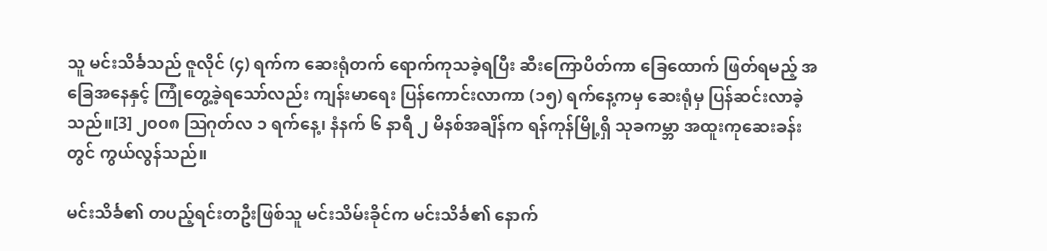သူ မင်းသိင်္ခသည် ဇူလိုင် (၄) ရက်က ဆေးရုံတက် ရောက်ကုသခဲ့ရပြီး ဆီးကြောပိတ်ကာ ခြေထောက် ဖြတ်ရမည့် အခြေအနေနှင့် ကြုံတွေ့ခဲ့ရသော်လည်း ကျန်းမာရေး ပြန်ကောင်းလာကာ (၁၅) ရက်နေ့ကမှ ဆေးရုံမှ ပြန်ဆင်းလာခဲ့သည်။[3] ၂၀၀၈ ဩဂုတ်လ ၁ ရက်နေ့၊ နံနက် ၆ နာရီ ၂ မိနစ်အချိန်က ရန်ကုန်မြို့ရှိ သုခကမ္ဘာ အထူးကုဆေးခန်းတွင် ကွယ်လွန်သည်။

မင်းသိင်္ခ၏ တပည့်ရင်းတဦးဖြစ်သူ မင်းသိမ်းခိုင်က မင်းသိင်္ခ၏ နောက်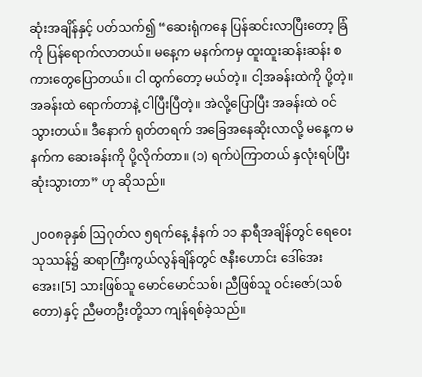ဆုံးအချိန်နှင့် ပတ်သက်၍ “ဆေးရုံကနေ ပြန်ဆင်းလာပြီးတော့ ခြံကို ပြန်ရောက်လာတယ်။ မနေ့က မနက်ကမှ ထူးထူးဆန်းဆန်း စကားတွေပြောတယ်။ ငါ ထွက်တော့ မယ်တဲ့။ ငါ့အခန်းထဲကို ပို့တဲ့။ အခန်းထဲ ရောက်တာနဲ့ ငါပြီးပြီတဲ့။ အဲလို့ပြောပြီး အခန်းထဲ ဝင်သွားတယ်။ ဒီနောက် ရုတ်တရက် အခြေအနေဆိုးလာလို့ မနေ့က မနက်က ဆေးခန်းကို ပို့လိုက်တာ။ (၁) ရက်ပဲကြာတယ် နှလုံးရပ်ပြီး ဆုံးသွားတာ” ဟု ဆိုသည်။

၂၀၀၈ခုနှစ် ဩဂုတ်လ ၅ရက်နေ့ နံနက် ၁၁ နာရီအချိန်တွင် ရေဝေးသုဿန်၌ ဆရာကြီးကွယ်လွန်ချိန်တွင် ဇနီးဟောင်း ဒေါ်အေးအေး၊[5] သားဖြစ်သူ မောင်မောင်သစ်၊ ညီဖြစ်သူ ဝင်းဇော်(သစ်တော)နှင့် ညီမတဦးတို့သာ ကျန်ရစ်ခဲ့သည်။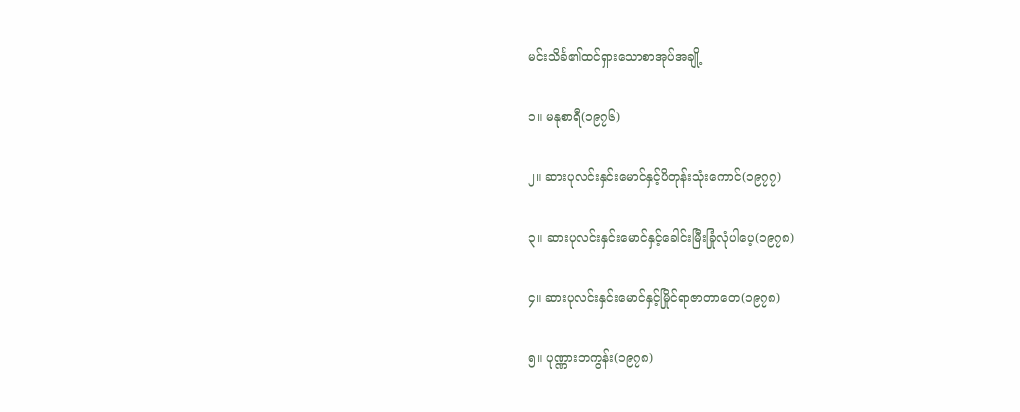မင်းသိင်္ခ၏ထင်ရှားသောစာအုပ်အချို့

၁။ မနုစာရီ(၁၉၇၆)

၂။ ဆားပုလင်းနှင်းမောင်နှင့်ပိတုန်းသုံးကောင်(၁၉၇၇)

၃။ ဆားပုလင်းနှင်းမောင်နှင့်ခေါင်းမြီးခြုံလုံပါပေ့(၁၉၇၈)

၄။ ဆားပုလင်းနှင်းမောင်နှင့်မြိုင်ရာဇာတာတေ(၁၉၇၈)

၅။ ပုဏ္ဏားဘကွန်း(၁၉၇၈)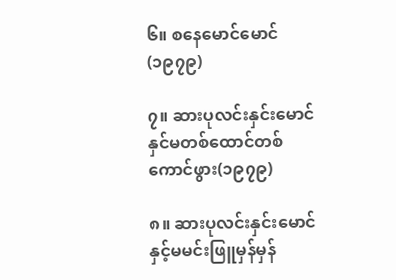၆။ စနေမောင်မောင်(၁၉၇၉)

၇။ ဆားပုလင်းနှင်းမောင်နှင်မတစ်ထောင်တစ်ကောင်ဖွား(၁၉၇၉)

၈။ ဆားပုလင်းနှင်းမောင်နှင့်မမင်းဖြူမှန်မှန်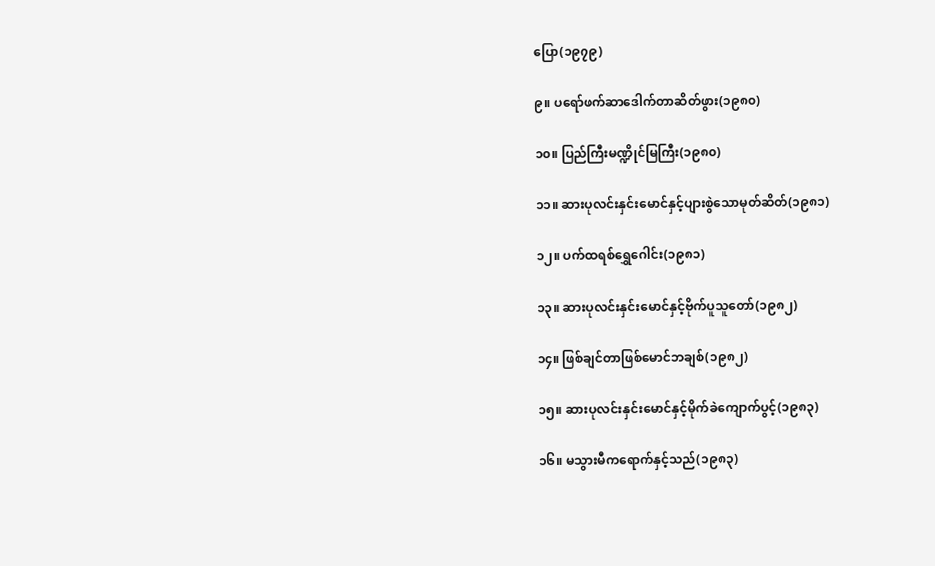ပြော(၁၉၇၉)

၉။ ပရော်ဖက်ဆာဒေါက်တာဆိတ်ဖွား(၁၉၈၀)

၁၀။ ပြည်ကြီးမဏ္ဍိုင်မြကြီး(၁၉၈၀)

၁၁။ ဆားပုလင်းနှင်းမောင်နှင့်ပျားစွဲသောမုတ်ဆိတ်(၁၉၈၁)

၁၂။ ပက်ထရစ်ရွှေဂေါင်း(၁၉၈၁)

၁၃။ ဆားပုလင်းနှင်းမောင်နှင့်ဗိုက်ပူသူတော်(၁၉၈၂)

၁၄။ ဖြစ်ချင်တာဖြစ်မောင်ဘချစ်(၁၉၈၂)

၁၅။ ဆားပုလင်းနှင်းမောင်နှင့်မိုက်ခဲကျောက်ပွင့်(၁၉၈၃)

၁၆။ မသွားမီကရောက်နှင့်သည်(၁၉၈၃)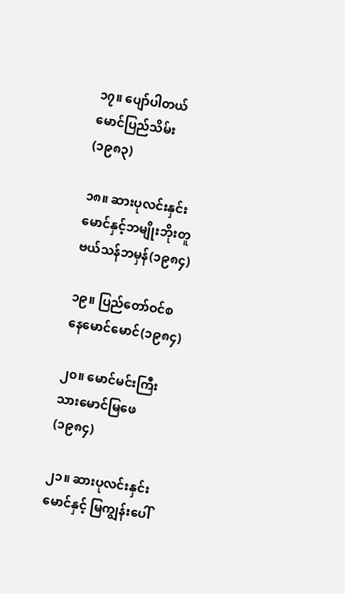၁၇။ ပျော်ပါတယ် မောင်ပြည်သိမ်း(၁၉၈၃)

၁၈။ ဆားပုလင်းနှင်းမောင်နှင့်ဘမျိုးဘိုးတူဗယ်သန်ဘမှန်(၁၉၈၄)

၁၉။ ပြည်တော်ဝင်စနေမောင်မောင်(၁၉၈၄)

၂၀။ မောင်မင်းကြီးသားမောင်မြဖေ(၁၉၈၄)

၂၁။ ဆားပုလင်းနှင်းမောင်နှင့် မြကျွန်းပေါ်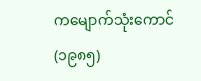ကမျောက်သုံးကောင်(၁၉၈၅)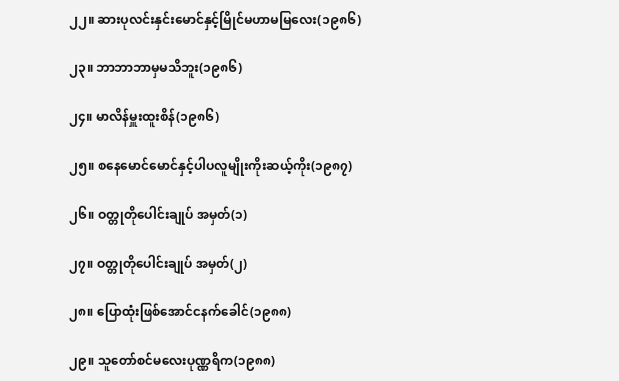၂၂။ ဆားပုလင်းနှင်းမောင်နှင့်မြိုင်မဟာမမြလေး(၁၉၈၆)

၂၃။ ဘာဘာဘာမှမသိဘူး(၁၉၈၆)

၂၄။ မာလိန်မှူးထူးစိန်(၁၉၈၆)

၂၅။ စနေမောင်မောင်နှင့်ပါပလူမျိုးကိုးဆယ့်ကိုး(၁၉၈၇)

၂၆။ ဝတ္တုတိုပေါင်းချုပ် အမှတ်(၁)

၂၇။ ဝတ္တုတိုပေါင်းချုပ် အမှတ်(၂)

၂၈။ ပြောထုံးဖြစ်အောင်ငနက်ခေါင်(၁၉၈၈)

၂၉။ သူတော်စင်မလေးပုဏ္ဏရိက(၁၉၈၈)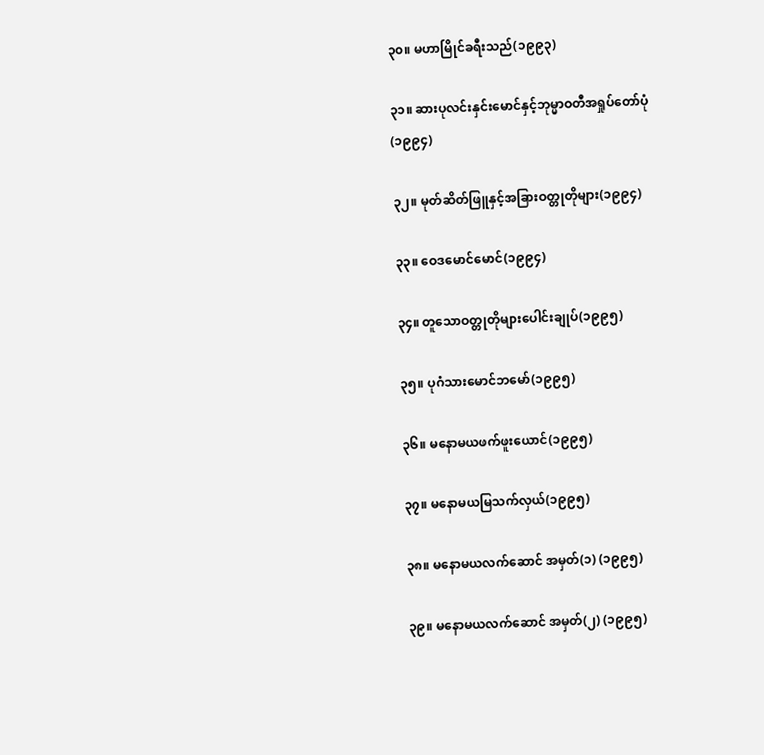၃၀။ မဟာမြိုင်ခရီးသည်(၁၉၉၃)

၃၁။ ဆားပုလင်းနှင်းမောင်နှင့်ဘုမ္မာဝတီအရှုပ်တော်ပုံ(၁၉၉၄)

၃၂။ မုတ်ဆိတ်ဖြူနှင့်အခြားဝတ္တုတိုများ(၁၉၉၄)

၃၃။ ဝေဒမောင်မောင်(၁၉၉၄)

၃၄။ တူသောဝတ္တုတိုများပေါင်းချုပ်(၁၉၉၅)

၃၅။ ပုဂံသားမောင်ဘမော်(၁၉၉၅)

၃၆။ မနောမယဖက်ဖူးယောင်(၁၉၉၅)

၃၇။ မနောမယမြသက်လှယ်(၁၉၉၅)

၃၈။ မနောမယလက်ဆောင် အမှတ်(၁) (၁၉၉၅)

၃၉။ မနောမယလက်ဆောင် အမှတ်(၂) (၁၉၉၅)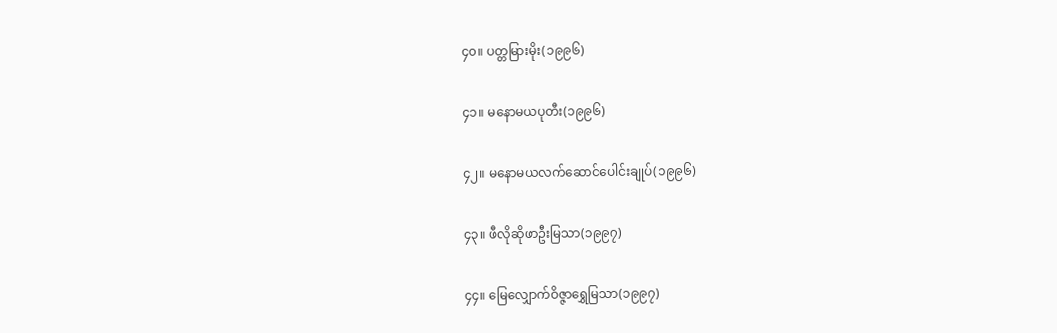၄၀။ ပတ္တမြားမိုး(၁၉၉၆)

၄၁။ မနောမယပုတီး(၁၉၉၆)

၄၂။ မနောမယလက်ဆောင်ပေါင်းချုပ်(၁၉၉၆)

၄၃။ ဖီလိုဆိုဖာဦးမြသာ(၁၉၉၇)

၄၄။ မြေလျှောက်ဝိဇ္ဇာရွှေမြသာ(၁၉၉၇)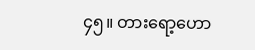၄၅။ တားရော့ဟော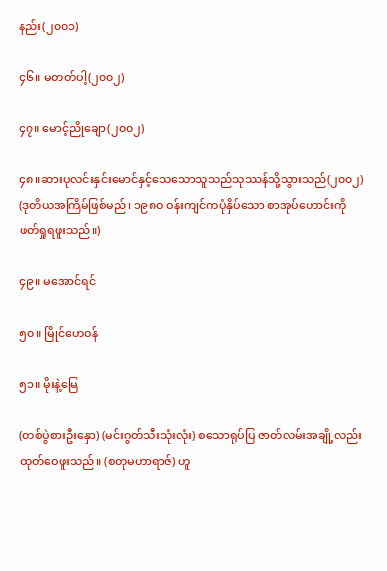နည်း(၂၀၀၁)

၄၆။ မတတ်ပါ့(၂၀၀၂)

၄၇။ မောင့်ညိုချော(၂၀၀၂)

၄၈။ဆားပုလင်းနှင်းမောင်နှင့်သေသောသူသည်သုဿန်သို့သွားသည်(၂၀၀၂) (ဒုတိယအကြိမ်ဖြစ်မည်၊ ၁၉၈ဝ ဝန်းကျင်ကပုံနှိပ်သော စာအုပ်ဟောင်းကို ဖတ်ရှုရဖူးသည်။)

၄၉။ မအောင်ရင်

၅၀။ မြိုင်ဟေဝန်

၅၁။ မိုးနဲ့မြေ

(တစ်ပွဲစားဦးနှော) (မင်းဂွတ်သီးသုံးလုံး) စသောရုပ်ပြ ဇာတ်လမ်းအချို့လည်း ထုတ်ဝေဖူးသည်။ (စတုမဟာရာဇ်) ဟူ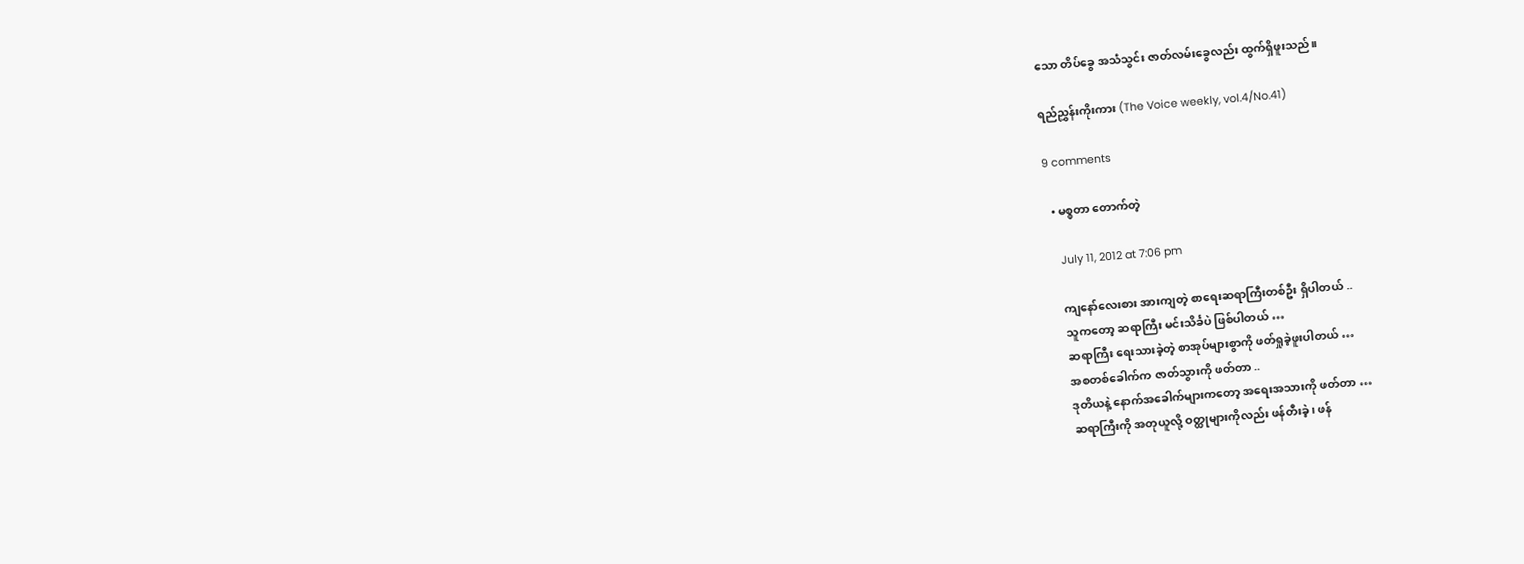သော တိပ်ခွေ အသံသွင်း ဇာတ်လမ်းခွေလည်း ထွက်ရှိဖူးသည်။

ရည်ညွှန်းကိုးကား (The Voice weekly, vol.4/No.41)

9 comments

  • မစ္စတာ တောက်တဲ့

    July 11, 2012 at 7:06 pm

    ကျနော်လေးစား အားကျတဲ့ စာရေးဆရာကြီးတစ်ဦး ရှိပါတယ် ..
    သူကတော့ ဆရာကြီး မင်းသိင်္ခပဲ ဖြစ်ပါတယ် …
    ဆရာကြီး ရေးသားခဲ့တဲ့ စာအုပ်များစွာကို ဖတ်ရှုခဲ့ဖူးပါတယ် …
    အစတစ်ခေါက်က ဇာတ်သွားကို ဖတ်တာ ..
    ဒုတိယနဲ့ နောက်အခေါက်များကတော့ အရေးအသားကို ဖတ်တာ …
    ဆရာကြီးကို အတုယူလို့ ဝတ္ထုများကိုလည်း ဖန်တီးခဲ့၊ ဖန်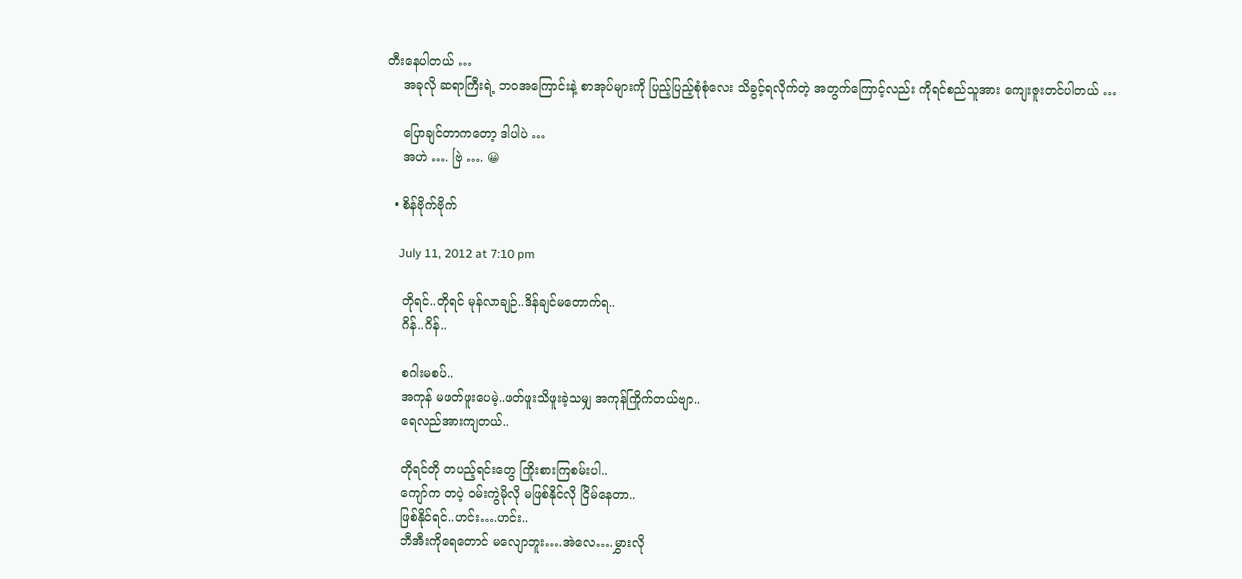တီးနေပါတယ် …
    အခုလို ဆရာကြီးရဲ့ ဘဝအကြောင်းနဲ့ စာအုပ်များကို ပြည့်ပြည့်စုံစုံလေး သိခွင့်ရလိုက်တဲ့ အတွက်ကြောင့်လည်း ကိုရင်စည်သူအား ကျေးဇူးတင်ပါတယ် …

    ပြောချင်တာကတော့ ဒါပါပဲ …
    အဟဲ …. ဗြဲ …. 😀

  • စိန်ဗိုက်ဗိုက်

    July 11, 2012 at 7:10 pm

    တိုရင်..တိုရင် မုန်လာချဉ်..ဒိန်ချင်မတောက်ရ..
    ဂိန်..ဂိန်..

    စဂါးမစပ်..
    အကုန် မဖတ်ဖူးပေမဲ့..ဖတ်ဖူးသိဖူးခဲ့သမျှ အကုန်ကြိုက်တယ်ဗျာ..
    ရေလည်အားကျတယ်..

    တိုရင်တို တပည့်ရင်းတွေ ကြိုးစားကြစမ်းပါ..
    ကျော်က တပဲ့ ဝမ်းကွဲမိုလို မဖြစ်နိုင်လို ငြိမ်နေတာ..
    ဖြစ်နိုင်ရင်..ဟင်း….ဟင်း..
    ဘီအီးကိုရေတောင် မလျောဘူး….အဲလေ….မွှားလို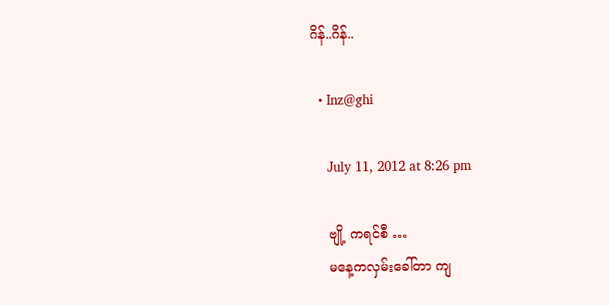ဂိန်..ဂိန်..

  • Inz@ghi

    July 11, 2012 at 8:26 pm

    ဗျို့ ကရင်စီ …
    မနေ့ကလှမ်းခေါ်တာ ကျ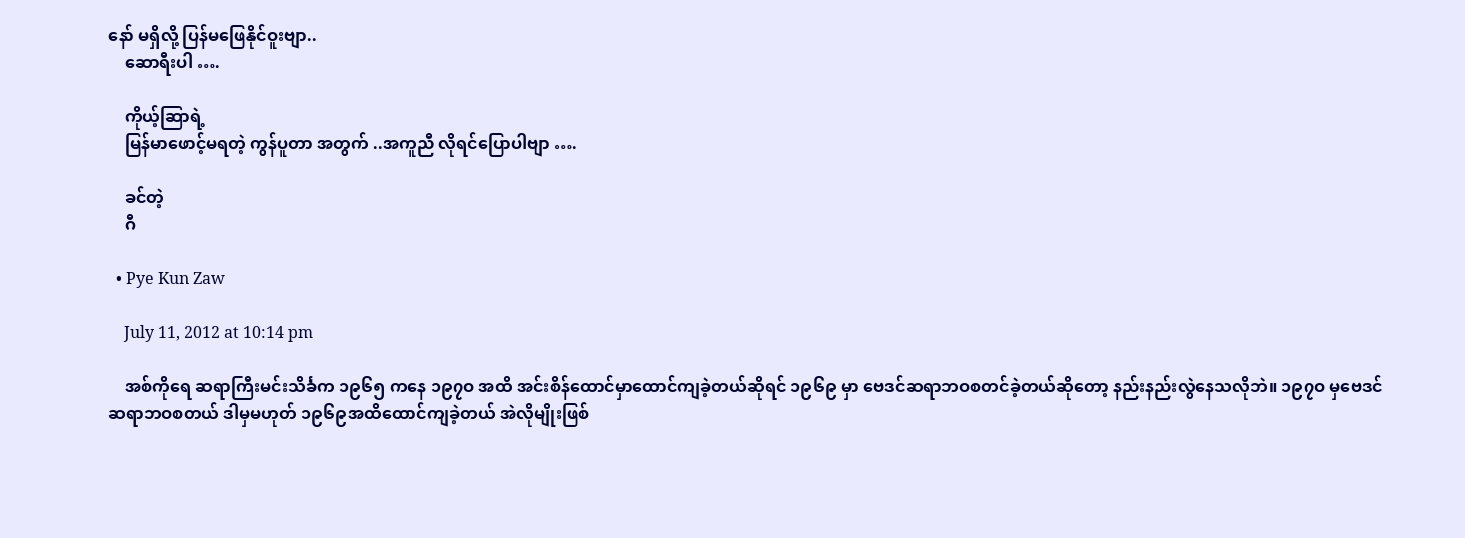နော် မရှိလို့ ပြန်မဖြေနိုင်ဝူးဗျာ..
    ဆောရီးပါ ….

    ကိုယ့်ဆြာရဲ့
    မြန်မာဖောင့်မရတဲ့ ကွန်ပူတာ အတွက် ..အကူညီ လိုရင်ပြောပါဗျာ ….

    ခင်တဲ့
    ဂီ

  • Pye Kun Zaw

    July 11, 2012 at 10:14 pm

    အစ်ကိုရေ ဆရာကြီးမင်းသိင်္ခက ၁၉၆၅ ကနေ ၁၉၇ဝ အထိ အင်းစိန်ထောင်မှာထောင်ကျခဲ့တယ်ဆိုရင် ၁၉၆၉ မှာ ဗေဒင်ဆရာဘဝစတင်ခဲ့တယ်ဆိုတော့ နည်းနည်းလွဲနေသလိုဘဲ။ ၁၉၇ဝ မှဗေဒင်ဆရာဘဝစတယ် ဒါမှမဟုတ် ၁၉၆၉အထိထောင်ကျခဲ့တယ် အဲလိုမျိုးဖြစ်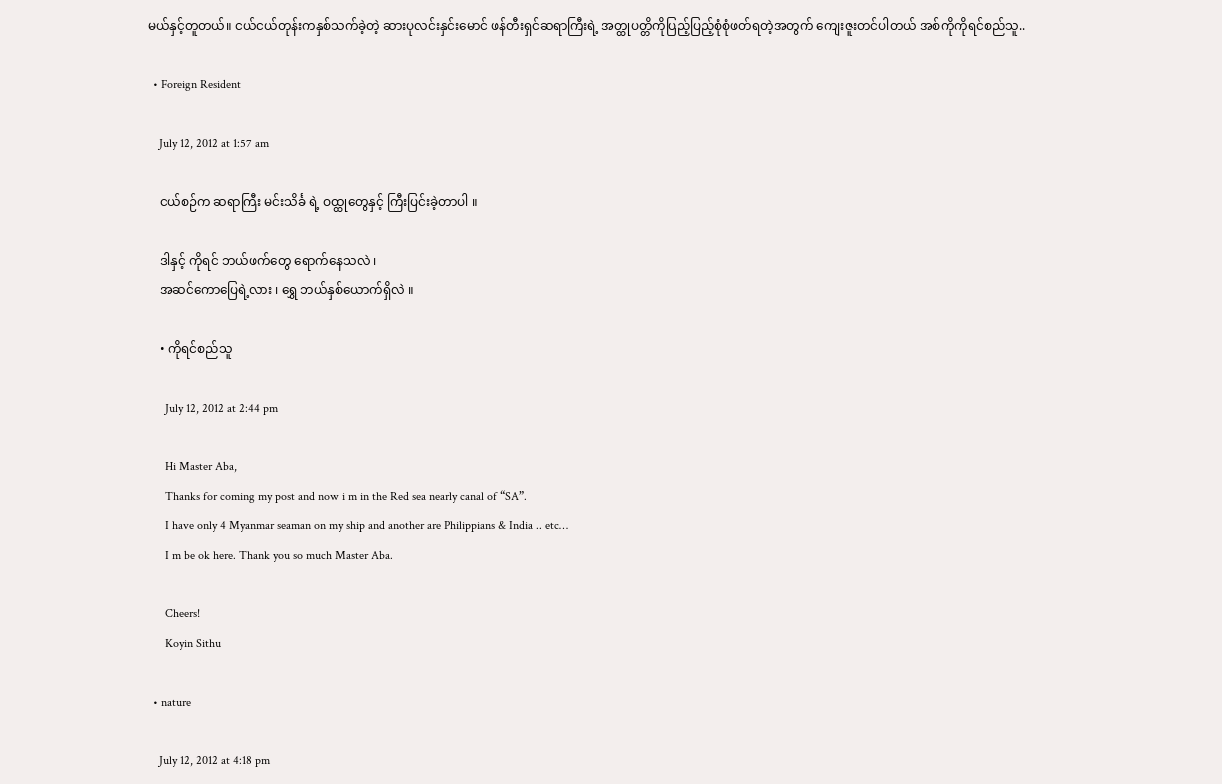မယ်နှင့်တူတယ်။ ငယ်ငယ်တုန်းကနှစ်သက်ခဲ့တဲ့ ဆားပုလင်းနှင်းမောင် ဖန်တီးရှင်ဆရာကြီးရဲ့ အတ္ထုပတ္တိကိုပြည့်ပြည့်စုံစုံဖတ်ရတဲ့အတွက် ကျေးဇူးတင်ပါတယ် အစ်ကိုကိုရင်စည်သူ..

  • Foreign Resident

    July 12, 2012 at 1:57 am

    ငယ်စဉ်က ဆရာကြီး မင်းသိင်္ခ ရဲ့ ဝထ္ထုတွေနှင့် ကြီးပြင်းခဲ့တာပါ ။

    ဒါနှင့် ကိုရင် ဘယ်ဖက်တွေ ရောက်နေသလဲ ၊
    အဆင်ကောပြေရဲ့လား ၊ ရွှေ ဘယ်နှစ်ယောက်ရှိလဲ ။

    • ကိုရင်စည်သူ

      July 12, 2012 at 2:44 pm

      Hi Master Aba,
      Thanks for coming my post and now i m in the Red sea nearly canal of “SA”.
      I have only 4 Myanmar seaman on my ship and another are Philippians & India .. etc…
      I m be ok here. Thank you so much Master Aba.

      Cheers!
      Koyin Sithu

  • nature

    July 12, 2012 at 4:18 pm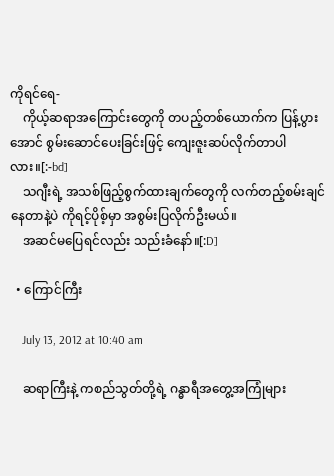ကိုရင်ရေ-
    ကိုယ့်ဆရာအကြောင်းတွေကို တပည့်တစ်ယောက်က ပြန့်ပွားအောင် စွမ်းဆောင်ပေးခြင်းဖြင့် ကျေးဇူးဆပ်လိုက်တာပါလား။[:-bd]
    သဂျီးရဲ့ အသစ်ဖြည့်စွက်ထားချက်တွေကို လက်တည့်စမ်းချင်နေတာနဲ့ပဲ ကိုရင့်ပိုစ့်မှာ အစွမ်းပြလိုက်ဦးမယ်။
    အဆင်မပြေရင်လည်း သည်းခံနော်။[:D]

  • ကြောင်ကြီး

    July 13, 2012 at 10:40 am

    ဆရာကြီးနဲ့ ကစည်သွတ်တို့ရဲ့ ဂန္ဓာရီအတွေ့အကြုံများ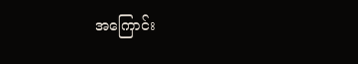အကြောင်း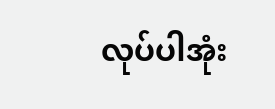လုပ်ပါအုံး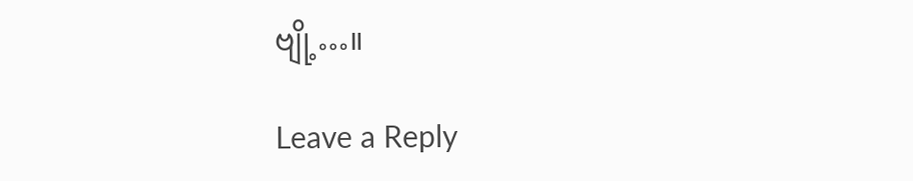ဗျို့…။

Leave a Reply